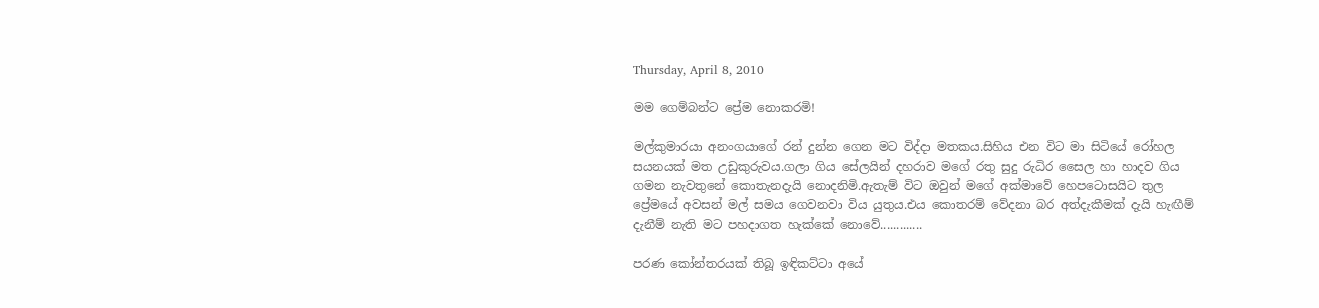Thursday, April 8, 2010

මම ගෙම්බන්ට ප්‍රේම නොකරමි!

මල්කුමාරයා අනංගයාගේ රන් දුන්න ගෙන මට විද්දා මතකය.සිහිය එන විට මා සිටියේ රෝහල සයනයක් මත උඩුකුරුවය.ගලා ගිය සේලයින් දහරාව මගේ රතු සුදු රුධිර සෛල හා හාදව ගිය ගමන නැවතුනේ කොතැනදැයි නොදනිමි.ඇතැම් විට ඔවුන් මගේ අක්මාවේ හෙපටොසයිට තුල ප්‍රේමයේ අවසන් මල් සමය ගෙවනවා විය යුතුය.එය කොතරම් වේදනා බර අත්දැකීමක් දැයි හැඟීම් දැනීම් නැති මට පහදාගත හැක්කේ නොවේ.............

පරණ කෝන්තරයක් තිබූ ඉඳිකට්ටා අයේ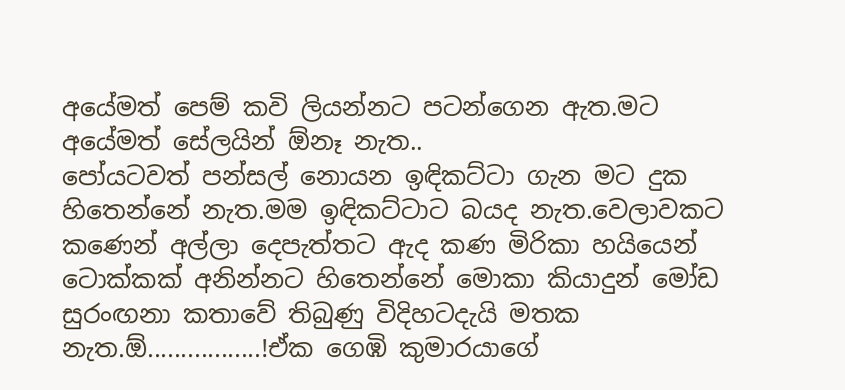අයේමත් පෙම් කවි ලියන්නට පටන්ගෙන ඇත.මට අයේමත් සේලයින් ඕනෑ නැත..
පෝයටවත් පන්සල් නොයන ඉඳිකට්ටා ගැන මට දුක හිතෙන්නේ නැත.මම ඉඳිකට්ටාට බයද නැත.වෙලාවකට කණෙන් අල්ලා දෙපැත්තට ඇද කණ මිරිකා හයියෙන් ටොක්කක් අනින්නට හිතෙන්නේ මොකා කියාදුන් මෝඩ සුරංඟනා කතාවේ තිබුණු විදිහටදැයි මතක නැත.ඕ.................!ඒක ගෙඹි කුමාරයාගේ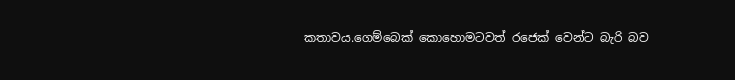කතාවය.ගෙම්බෙක් කොහොමටවත් රජෙක් වෙන්ට බැරි බව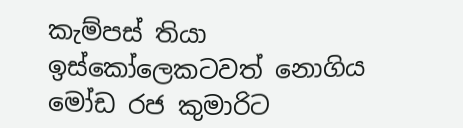කැම්පස් තියා ඉස්කෝලෙකටවත් නොගිය මෝඩ රජ කුමාරිට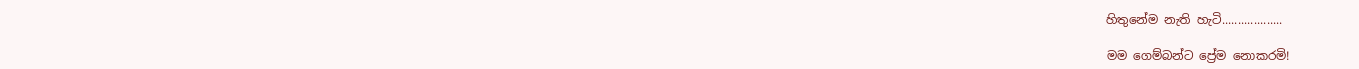හිතුනේම නැති හැටි...................

මම ගෙම්බන්ට ප්‍රේම නොකරමි!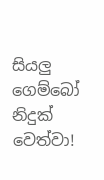සියලු ගෙම්බෝ නිදුක් වෙත්වා!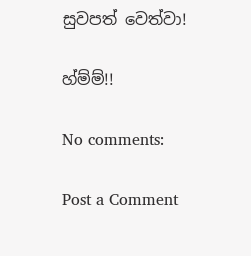සුවපත් වෙත්වා!

හ්ම්ම්!!

No comments:

Post a Comment